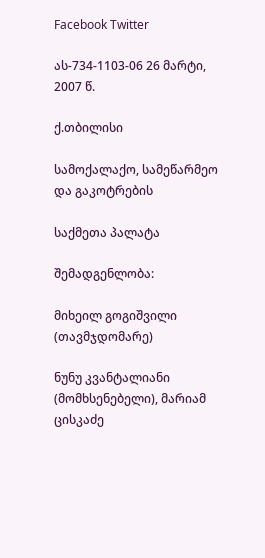Facebook Twitter

ას-734-1103-06 26 მარტი, 2007 წ.

ქ.თბილისი

სამოქალაქო, სამეწარმეო და გაკოტრების

საქმეთა პალატა

შემადგენლობა:

მიხეილ გოგიშვილი (თავმჯდომარე)

ნუნუ კვანტალიანი (მომხსენებელი), მარიამ ცისკაძე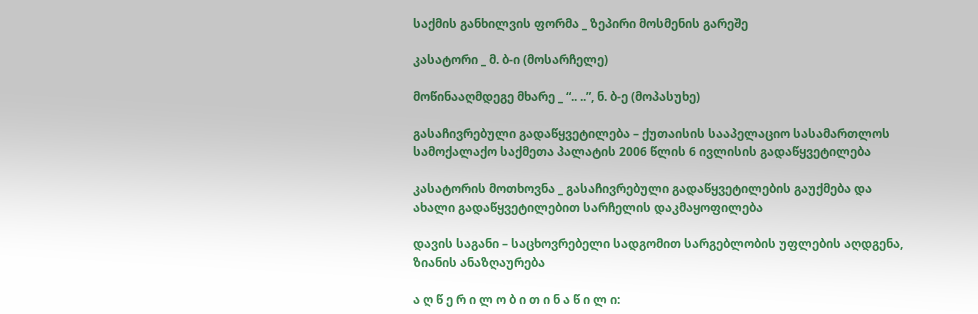საქმის განხილვის ფორმა _ ზეპირი მოსმენის გარეშე

კასატორი _ მ. ბ-ი (მოსარჩელე)

მოწინააღმდეგე მხარე _ “.. ..”, ნ. ბ-ე (მოპასუხე)

გასაჩივრებული გადაწყვეტილება – ქუთაისის სააპელაციო სასამართლოს სამოქალაქო საქმეთა პალატის 2006 წლის 6 ივლისის გადაწყვეტილება

კასატორის მოთხოვნა _ გასაჩივრებული გადაწყვეტილების გაუქმება და ახალი გადაწყვეტილებით სარჩელის დაკმაყოფილება

დავის საგანი – საცხოვრებელი სადგომით სარგებლობის უფლების აღდგენა, ზიანის ანაზღაურება

ა ღ წ ე რ ი ლ ო ბ ი თ ი ნ ა წ ი ლ ი: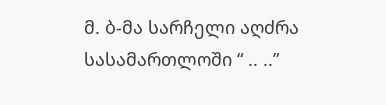მ. ბ-მა სარჩელი აღძრა სასამართლოში “ .. ..”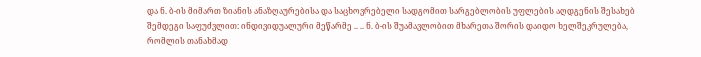და ნ. ბ-ის მიმართ ზიანის ანაზღაურებისა და საცხოვრებელი სადგომით სარგებლობის უფლების აღდგენის შესახებ შემდეგი საფუძვლით: ინდივიდუალური მეწარმე .. .. ნ. ბ-ის შუამავლობით მხარეთა შორის დაიდო ხელშეკრულება, რომლის თანახმად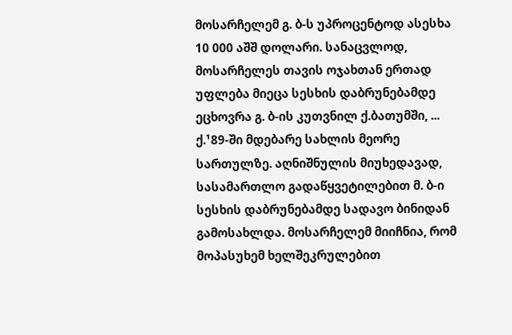მოსარჩელემ გ. ბ-ს უპროცენტოდ ასესხა 10 000 აშშ დოლარი. სანაცვლოდ, მოსარჩელეს თავის ოჯახთან ერთად უფლება მიეცა სესხის დაბრუნებამდე ეცხოვრა გ. ბ-ის კუთვნილ ქ.ბათუმში, ... ქ.¹89-ში მდებარე სახლის მეორე სართულზე. აღნიშნულის მიუხედავად, სასამართლო გადაწყვეტილებით მ. ბ-ი სესხის დაბრუნებამდე სადავო ბინიდან გამოსახლდა. მოსარჩელემ მიიჩნია, რომ მოპასუხემ ხელშეკრულებით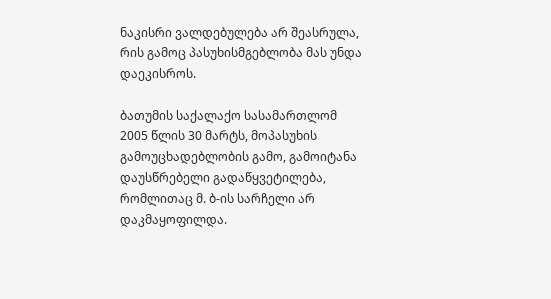ნაკისრი ვალდებულება არ შეასრულა, რის გამოც პასუხისმგებლობა მას უნდა დაეკისროს.

ბათუმის საქალაქო სასამართლომ 2005 წლის 30 მარტს, მოპასუხის გამოუცხადებლობის გამო, გამოიტანა დაუსწრებელი გადაწყვეტილება, რომლითაც მ. ბ-ის სარჩელი არ დაკმაყოფილდა.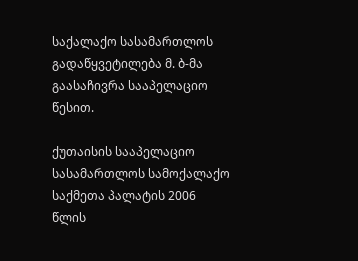საქალაქო სასამართლოს გადაწყვეტილება მ. ბ-მა გაასაჩივრა სააპელაციო წესით.

ქუთაისის სააპელაციო სასამართლოს სამოქალაქო საქმეთა პალატის 2006 წლის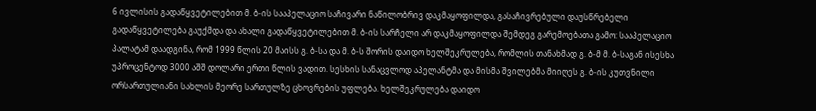6 ივლისის გადაწყვეტილებით მ. ბ-ის სააპელაციო საჩივარი ნაწილობრივ დაკმაყოფილდა, გასაჩივრებული დაუსწრებელი გადაწყვეტილება გაუქმდა და ახალი გადაწყვეტილებით მ. ბ-ის სარჩელი არ დაკმაყოფილდა შემდეგ გარემოებათა გამო: სააპელაციო პალატამ დაადგინა, რომ 1999 წლის 20 მაისს გ. ბ-სა და მ. ბ-ს შორის დაიდო ხელშეკრულება, რომლის თანახმად გ. ბ-მ მ. ბ-საგან ისესხა უპროცენტოდ 3000 აშშ დოლარი ერთი წლის ვადით. სესხის სანაცვლოდ აპელანტმა და მისმა შვილებმა მიიღეს გ. ბ-ის კუთვნილი ორსართულიანი სახლის მეორე სართულზე ცხოვრების უფლება. ხელშეკრულება დაიდო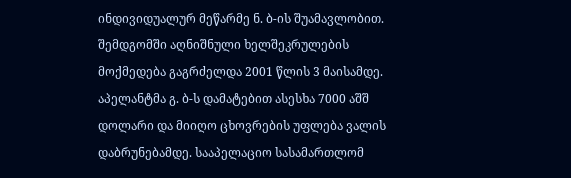ინდივიდუალურ მეწარმე ნ. ბ-ის შუამავლობით. შემდგომში აღნიშნული ხელშეკრულების მოქმედება გაგრძელდა 2001 წლის 3 მაისამდე. აპელანტმა გ. ბ-ს დამატებით ასესხა 7000 აშშ დოლარი და მიიღო ცხოვრების უფლება ვალის დაბრუნებამდე. სააპელაციო სასამართლომ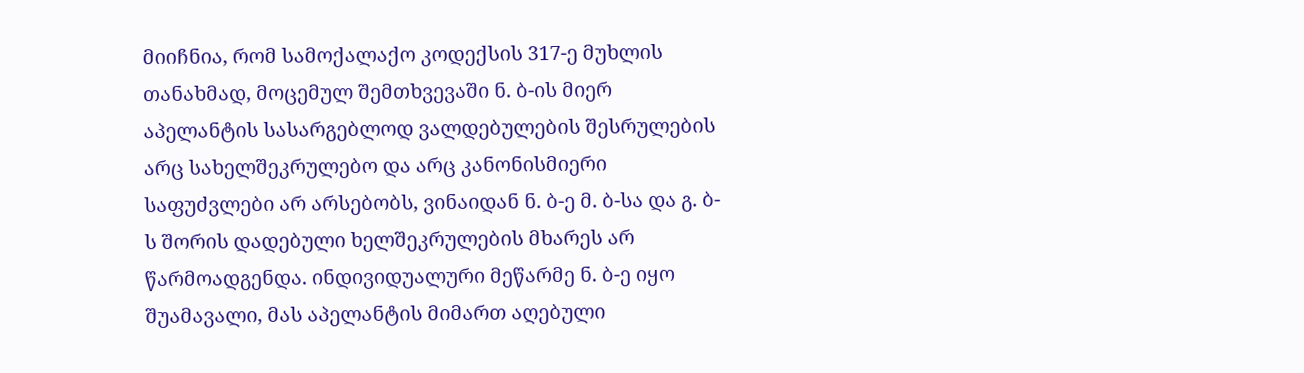მიიჩნია, რომ სამოქალაქო კოდექსის 317-ე მუხლის თანახმად, მოცემულ შემთხვევაში ნ. ბ-ის მიერ აპელანტის სასარგებლოდ ვალდებულების შესრულების არც სახელშეკრულებო და არც კანონისმიერი საფუძვლები არ არსებობს, ვინაიდან ნ. ბ-ე მ. ბ-სა და გ. ბ-ს შორის დადებული ხელშეკრულების მხარეს არ წარმოადგენდა. ინდივიდუალური მეწარმე ნ. ბ-ე იყო შუამავალი, მას აპელანტის მიმართ აღებული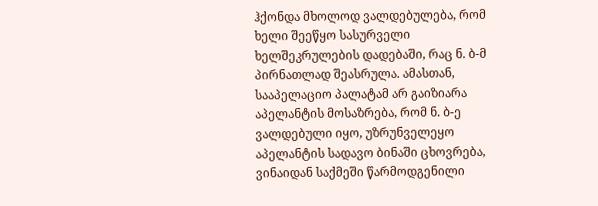ჰქონდა მხოლოდ ვალდებულება, რომ ხელი შეეწყო სასურველი ხელშეკრულების დადებაში, რაც ნ. ბ-მ პირნათლად შეასრულა. ამასთან, სააპელაციო პალატამ არ გაიზიარა აპელანტის მოსაზრება, რომ ნ. ბ-ე ვალდებული იყო, უზრუნველეყო აპელანტის სადავო ბინაში ცხოვრება, ვინაიდან საქმეში წარმოდგენილი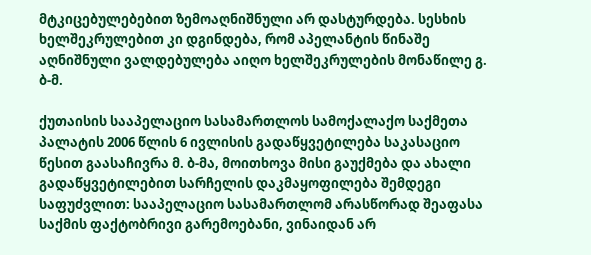მტკიცებულებებით ზემოაღნიშნული არ დასტურდება. სესხის ხელშეკრულებით კი დგინდება, რომ აპელანტის წინაშე აღნიშნული ვალდებულება აიღო ხელშეკრულების მონაწილე გ. ბ-მ.

ქუთაისის სააპელაციო სასამართლოს სამოქალაქო საქმეთა პალატის 2006 წლის 6 ივლისის გადაწყვეტილება საკასაციო წესით გაასაჩივრა მ. ბ-მა, მოითხოვა მისი გაუქმება და ახალი გადაწყვეტილებით სარჩელის დაკმაყოფილება შემდეგი საფუძვლით: სააპელაციო სასამართლომ არასწორად შეაფასა საქმის ფაქტობრივი გარემოებანი, ვინაიდან არ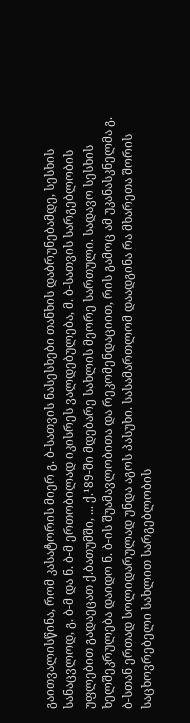გაითვალისწინა, რომ კასატორის მიერ გ. ბ-სათვის ნასესხები თანხის დაბრუნებამდე, სესხის სანაცვლოდ, გ. ბ-მ და ნ. ბ-მ ერთობილად იკისრეს ვალდებულება, მ. ბ-სათვის სარგებლობის უფლებით გადაეცათ ქ.ბათუმში, ... ქ.¹89-ში მდებარე სახლის მეორე სართული. სადავო სესხის ხელშეკრულება დაიდო ნ. ბ-ის შუამავლობითა და რეკომენდაციით, რის გამოც ამ უკანასკნელმა გ. ბ-სთან ერთად სოლიდარულად უნდა აგოს პასუხი. სასამართლომ დაადგინა რა მხარეთა შორის საცხოვრებელი სახლით სარგებლობის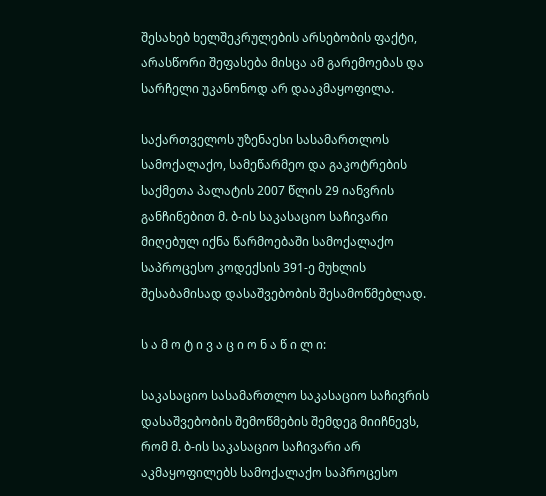შესახებ ხელშეკრულების არსებობის ფაქტი, არასწორი შეფასება მისცა ამ გარემოებას და სარჩელი უკანონოდ არ დააკმაყოფილა.

საქართველოს უზენაესი სასამართლოს სამოქალაქო, სამეწარმეო და გაკოტრების საქმეთა პალატის 2007 წლის 29 იანვრის განჩინებით მ. ბ-ის საკასაციო საჩივარი მიღებულ იქნა წარმოებაში სამოქალაქო საპროცესო კოდექსის 391-ე მუხლის შესაბამისად დასაშვებობის შესამოწმებლად.

ს ა მ ო ტ ი ვ ა ც ი ო ნ ა წ ი ლ ი:

საკასაციო სასამართლო საკასაციო საჩივრის დასაშვებობის შემოწმების შემდეგ მიიჩნევს, რომ მ. ბ-ის საკასაციო საჩივარი არ აკმაყოფილებს სამოქალაქო საპროცესო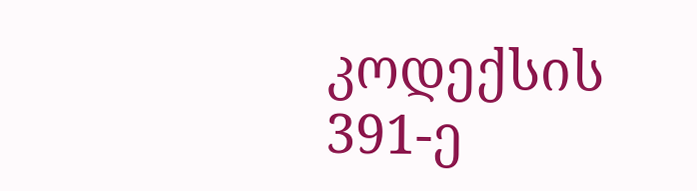კოდექსის 391-ე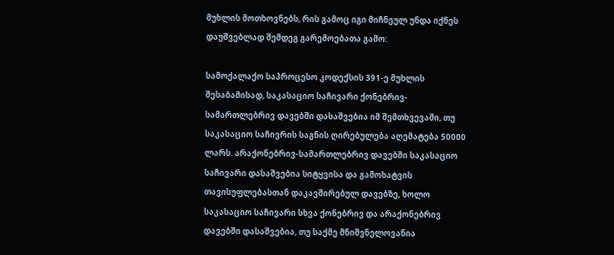მუხლის მოთხოვნებს, რის გამოც იგი მიჩნეულ უნდა იქნეს დაუშვებლად შემდეგ გარემოებათა გამო:

სამოქალაქო საპროცესო კოდექსის 391-ე მუხლის შესაბამისად, საკასაციო საჩივარი ქონებრივ-სამართლებრივ დავებში დასაშვებია იმ შემთხვევაში, თუ საკასაციო საჩივრის საგნის ღირებულება აღემატება 50000 ლარს. არაქონებრივ-სამართლებრივ დავებში საკასაციო საჩივარი დასაშვებია სიტყვისა და გამოხატვის თავისუფლებასთან დაკავშირებულ დავებზე, ხოლო საკასაციო საჩივარი სხვა ქონებრივ და არაქონებრივ დავებში დასაშვებია, თუ საქმე მნიშვნელოვანია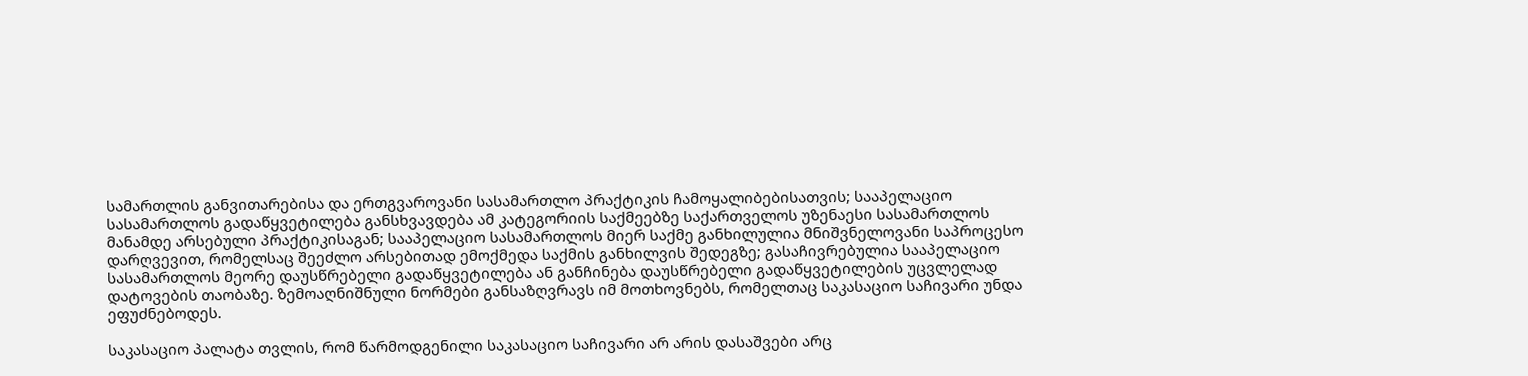სამართლის განვითარებისა და ერთგვაროვანი სასამართლო პრაქტიკის ჩამოყალიბებისათვის; სააპელაციო სასამართლოს გადაწყვეტილება განსხვავდება ამ კატეგორიის საქმეებზე საქართველოს უზენაესი სასამართლოს მანამდე არსებული პრაქტიკისაგან; სააპელაციო სასამართლოს მიერ საქმე განხილულია მნიშვნელოვანი საპროცესო დარღვევით, რომელსაც შეეძლო არსებითად ემოქმედა საქმის განხილვის შედეგზე; გასაჩივრებულია სააპელაციო სასამართლოს მეორე დაუსწრებელი გადაწყვეტილება ან განჩინება დაუსწრებელი გადაწყვეტილების უცვლელად დატოვების თაობაზე. ზემოაღნიშნული ნორმები განსაზღვრავს იმ მოთხოვნებს, რომელთაც საკასაციო საჩივარი უნდა ეფუძნებოდეს.

საკასაციო პალატა თვლის, რომ წარმოდგენილი საკასაციო საჩივარი არ არის დასაშვები არც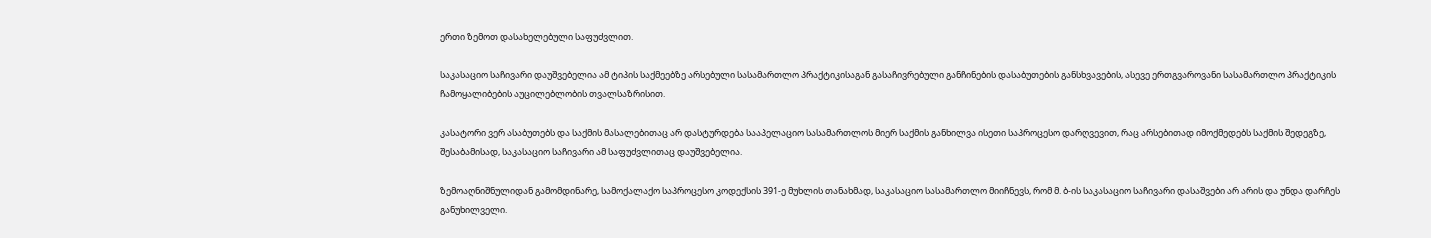ერთი ზემოთ დასახელებული საფუძვლით.

საკასაციო საჩივარი დაუშვებელია ამ ტიპის საქმეებზე არსებული სასამართლო პრაქტიკისაგან გასაჩივრებული განჩინების დასაბუთების განსხვავების, ასევე ერთგვაროვანი სასამართლო პრაქტიკის ჩამოყალიბების აუცილებლობის თვალსაზრისით.

კასატორი ვერ ასაბუთებს და საქმის მასალებითაც არ დასტურდება სააპელაციო სასამართლოს მიერ საქმის განხილვა ისეთი საპროცესო დარღვევით, რაც არსებითად იმოქმედებს საქმის შედეგზე, შესაბამისად, საკასაციო საჩივარი ამ საფუძვლითაც დაუშვებელია.

ზემოაღნიშნულიდან გამომდინარე, სამოქალაქო საპროცესო კოდექსის 391-ე მუხლის თანახმად, საკასაციო სასამართლო მიიჩნევს, რომ მ. ბ-ის საკასაციო საჩივარი დასაშვები არ არის და უნდა დარჩეს განუხილველი.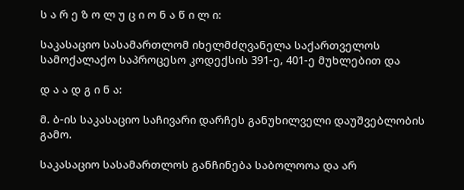ს ა რ ე ზ ო ლ უ ც ი ო ნ ა წ ი ლ ი:

საკასაციო სასამართლომ იხელმძღვანელა საქართველოს სამოქალაქო საპროცესო კოდექსის 391-ე, 401-ე მუხლებით და

დ ა ა დ გ ი ნ ა:

მ. ბ-ის საკასაციო საჩივარი დარჩეს განუხილველი დაუშვებლობის გამო.

საკასაციო სასამართლოს განჩინება საბოლოოა და არ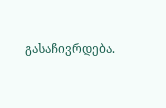გასაჩივრდება.